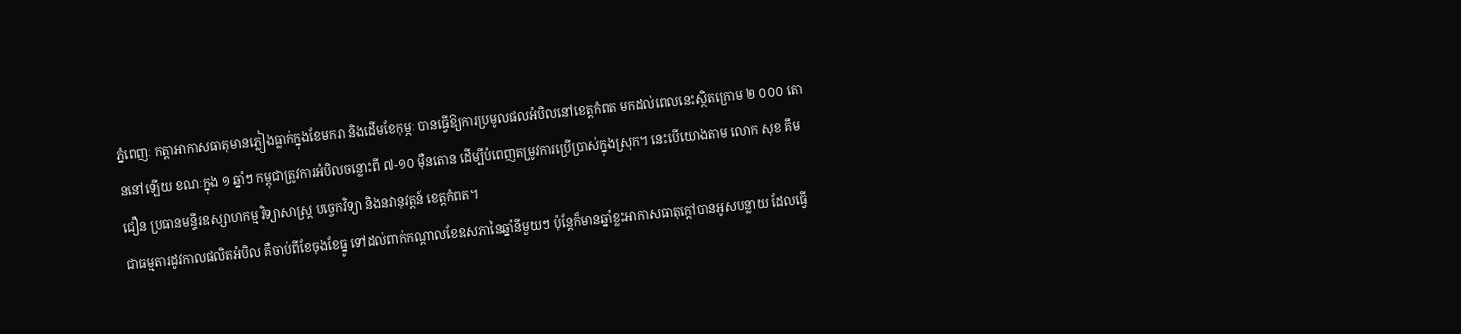ភ្នំពេញៈ កត្តាអាកាសធាតុមានភ្លៀងធ្លាក់ក្នុងខែមករា និងដើមខែកុម្ភៈ បានធ្វើឱ្យការប្រមូលផលអំបិលនៅខេត្តកំពត មកដល់ពេលនេះស្ថិតក្រោម ២ ០០០ តោននៅឡើយ ខណៈក្នុង ១ ឆ្នាំៗ កម្ពុជាត្រូវការអំបិលចន្លោះពី ៧-១០ ម៉ឺនតោន ដើម្បីបំពេញតម្រូវការប្រើប្រាស់ក្នុងស្រុក។ នេះបើយោងតាម លោក សុខ គឹមជឿន ប្រធានមន្ទីរឧស្សាហកម្ម វិទ្យាសាស្ត្រ បច្ចេកវិទ្យា និងនវានុវត្តន៍ ខេត្តកំពត។
ជាធម្មតារដូវកាលផលិតអំបិល គឺចាប់ពីខែចុងខែធ្នូ ទៅដល់ពាក់កណ្តាលខែឧសភានៃឆ្នាំនីមួយៗ ប៉ុន្តែក៏មានឆ្នាំខ្លះអាកាសធាតុក្តៅបានអូសបន្លាយ ដែលធ្វើ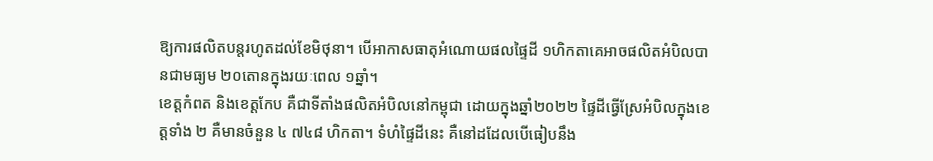ឱ្យការផលិតបន្តរហូតដល់ខែមិថុនា។ បើអាកាសធាតុអំណោយផលផ្ទៃដី ១ហិកតាគេអាចផលិតអំបិលបានជាមធ្យម ២០តោនក្នុងរយៈពេល ១ឆ្នាំ។
ខេត្តកំពត និងខេត្តកែប គឺជាទីតាំងផលិតអំបិលនៅកម្ពុជា ដោយក្នុងឆ្នាំ២០២២ ផ្ទៃដីធ្វើស្រែអំបិលក្នុងខេត្តទាំង ២ គឺមានចំនួន ៤ ៧៤៨ ហិកតា។ ទំហំផ្ទៃដីនេះ គឺនៅដដែលបើធៀបនឹង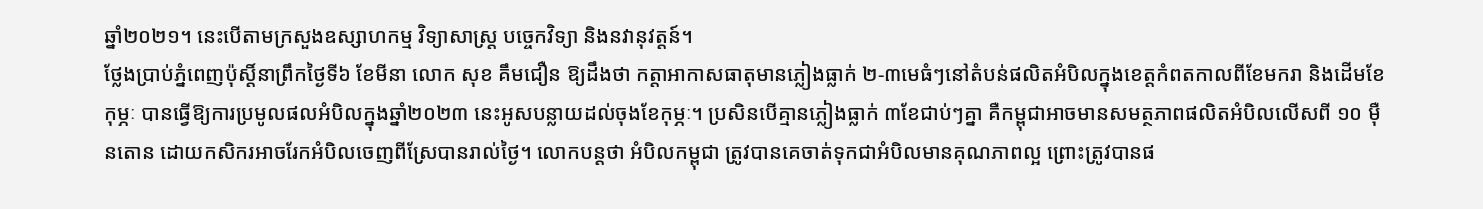ឆ្នាំ២០២១។ នេះបើតាមក្រសួងឧស្សាហកម្ម វិទ្យាសាស្ត្រ បច្ចេកវិទ្យា និងនវានុវត្តន៍។
ថ្លែងប្រាប់ភ្នំពេញប៉ុស្តិ៍នាព្រឹកថ្ងៃទី៦ ខែមីនា លោក សុខ គឹមជឿន ឱ្យដឹងថា កត្តាអាកាសធាតុមានភ្លៀងធ្លាក់ ២-៣មេធំៗនៅតំបន់ផលិតអំបិលក្នុងខេត្តកំពតកាលពីខែមករា និងដើមខែកុម្ភៈ បានធ្វើឱ្យការប្រមូលផលអំបិលក្នុងឆ្នាំ២០២៣ នេះអូសបន្លាយដល់ចុងខែកុម្ភៈ។ ប្រសិនបើគ្មានភ្លៀងធ្លាក់ ៣ខែជាប់ៗគ្នា គឺកម្ពុជាអាចមានសមត្ថភាពផលិតអំបិលលើសពី ១០ ម៉ឺនតោន ដោយកសិករអាចរែកអំបិលចេញពីស្រែបានរាល់ថ្ងៃ។ លោកបន្តថា អំបិលកម្ពុជា ត្រូវបានគេចាត់ទុកជាអំបិលមានគុណភាពល្អ ព្រោះត្រូវបានផ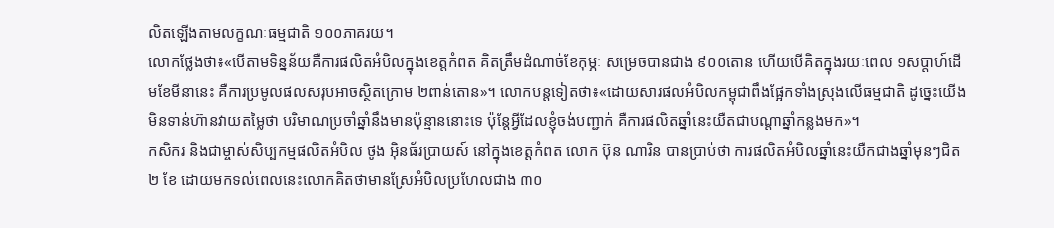លិតឡើងតាមលក្ខណៈធម្មជាតិ ១០០ភាគរយ។
លោកថ្លែងថា៖«បើតាមទិន្នន័យគឺការផលិតអំបិលក្នុងខេត្តកំពត គិតត្រឹមដំណាច់ខែកុម្ភៈ សម្រេចបានជាង ៩០០តោន ហើយបើគិតក្នុងរយៈពេល ១សប្តាហ៍ដើមខែមីនានេះ គឺការប្រមូលផលសរុបអាចស្ថិតក្រោម ២ពាន់តោន»។ លោកបន្តទៀតថា៖«ដោយសារផលអំបិលកម្ពុជាពឹងផ្អែកទាំងស្រុងលើធម្មជាតិ ដូច្នេះយើងមិនទាន់ហ៊ានវាយតម្លៃថា បរិមាណប្រចាំឆ្នាំនឹងមានប៉ុន្មាននោះទេ ប៉ុន្តែអ្វីដែលខ្ញុំចង់បញ្ជាក់ គឺការផលិតឆ្នាំនេះយឺតជាបណ្តាឆ្នាំកន្លងមក»។
កសិករ និងជាម្ចាស់សិប្បកម្មផលិតអំបិល ថូង អ៊ិនធ័រប្រាយស៍ នៅក្នុងខេត្តកំពត លោក ប៊ុន ណារិន បានប្រាប់ថា ការផលិតអំបិលឆ្នាំនេះយឺកជាងឆ្នាំមុនៗជិត ២ ខែ ដោយមកទល់ពេលនេះលោកគិតថាមានស្រែអំបិលប្រហែលជាង ៣០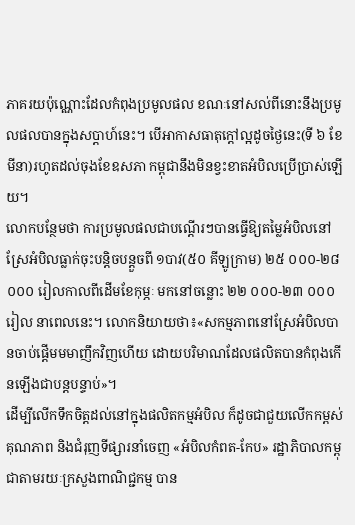ភាគរយប៉ុណ្ណោះដែលកំពុងប្រមូលផល ខណៈនៅសល់ពីនោះនឹងប្រមូលផលបានក្នុងសប្តាហ៍នេះ។ បើអាកាសធាតុក្តៅល្អដូចថ្ងៃនេះ(ទី ៦ ខែមីនា)រហូតដល់ចុងខែឧសភា កម្ពុជានឹងមិនខ្វះខាតអំបិលប្រើប្រាស់ឡើយ។
លោកបន្ថែមថា ការប្រមូលផលជាបណ្តើរៗបានធ្វើឱ្យតម្លៃអំបិលនៅស្រែអំបិលធ្លាក់ចុះបន្តិចបន្តួចពី ១បាវ(៥០ គីឡូក្រាម) ២៥ ០០០-២៨ ០០០ រៀលកាលពីដើមខែកុម្ភៈ មកនៅចន្លោះ ២២ ០០០-២៣ ០០០ រៀល នាពេលនេះ។ លោកនិយាយថា៖«សកម្មភាពនៅស្រែអំបិលបានចាប់ផ្តើមមមាញឹកវិញហើយ ដោយបរិមាណដែលផលិតបានកំពុងកើនឡើងជាបន្តបន្ទាប់»។
ដើម្បីលើកទឹកចិត្តដល់នៅក្នុងផលិតកម្មអំបិល ក៏ដូចជាជួយលើកកម្ពស់គុណភាព និងជំរុញទីផ្សារនាំចេញ «អំបិលកំពត-កែប» រដ្ឋាភិបាលកម្ពុជាតាមរយៈក្រសួងពាណិជ្ជកម្ម បាន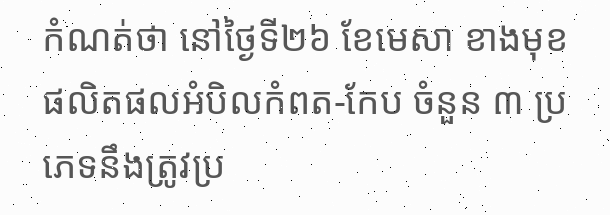កំណត់ថា នៅថ្ងៃទី២៦ ខែមេសា ខាងមុខ ផលិតផលអំបិលកំពត-កែប ចំនួន ៣ ប្រភេទនឹងត្រូវប្រ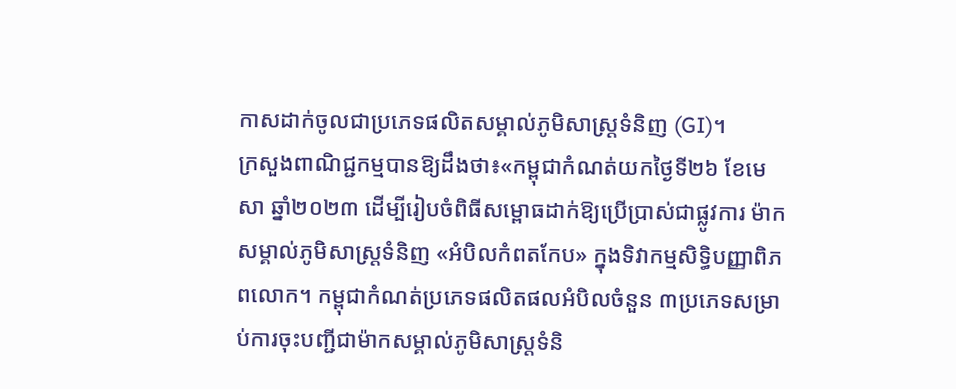កាសដាក់ចូលជាប្រភេទផលិតសម្គាល់ភូមិសាស្ត្រទំនិញ (GI)។
ក្រសួងពាណិជ្ជកម្មបានឱ្យដឹងថា៖«កម្ពុជាកំណត់យកថ្ងៃទី២៦ ខែមេសា ឆ្នាំ២០២៣ ដើម្បីរៀបចំពិធីសម្ពោធដាក់ឱ្យប្រើប្រាស់ជាផ្លូវការ ម៉ាកសម្គាល់ភូមិសាស្ត្រទំនិញ «អំបិលកំពតកែប» ក្នុងទិវាកម្មសិទ្ធិបញ្ញាពិភពលោក។ កម្ពុជាកំណត់ប្រភេទផលិតផលអំបិលចំនួន ៣ប្រភេទសម្រាប់ការចុះបញ្ជីជាម៉ាកសម្គាល់ភូមិសាស្ត្រទំនិ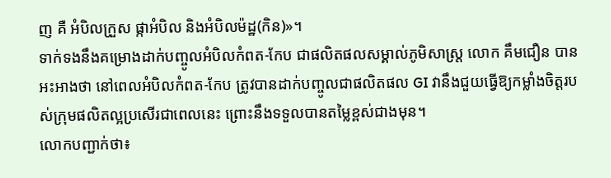ញ គឺ អំបិលក្រួស ផ្កាអំបិល និងអំបិលម៉ដ្ឋ(កិន)»។
ទាក់ទងនឹងគម្រោងដាក់បញ្ចូលអំបិលកំពត-កែប ជាផលិតផលសម្គាល់ភូមិសាស្ត្រ លោក គឹមជឿន បានអះអាងថា នៅពេលអំបិលកំពត-កែប ត្រូវបានដាក់បញ្ចូលជាផលិតផល GI វានឹងជួយធ្វើឱ្យកម្លាំងចិត្តរបស់ក្រុមផលិតល្អប្រសើរជាពេលនេះ ព្រោះនឹងទទួលបានតម្លៃខ្ពស់ជាងមុន។
លោកបញ្ជាក់ថា៖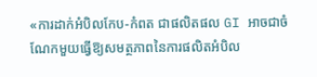«ការដាក់អំបិលកែប-កំពត ជាផលិតផល GI អាចជាចំណែកមួយធ្វើឱ្យសមត្ថភាពនៃការផលិតអំបិល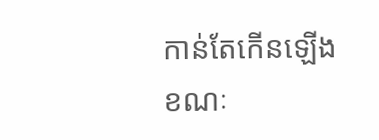កាន់តែកើនឡើង ខណៈ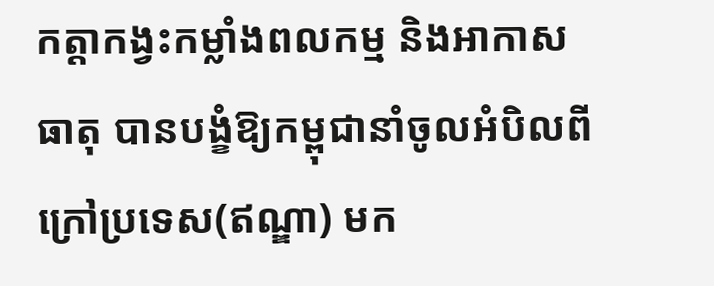កត្តាកង្វះកម្លាំងពលកម្ម និងអាកាសធាតុ បានបង្ខំឱ្យកម្ពុជានាំចូលអំបិលពីក្រៅប្រទេស(ឥណ្ឌា) មក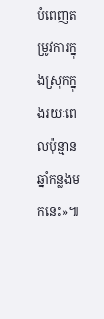បំពេញតម្រូវការក្នុងស្រុកក្នុងរយៈពេលប៉ុន្មានឆ្នាំកន្លងមកនេះ»៕